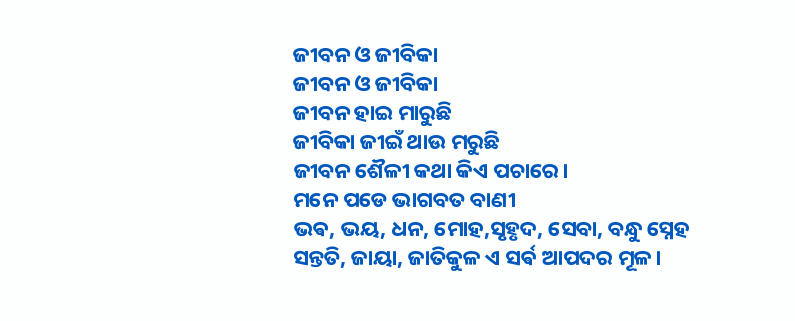ଜୀବନ ଓ ଜୀବିକା
ଜୀବନ ଓ ଜୀବିକା
ଜୀବନ ହାଇ ମାରୁଛି
ଜୀବିକା ଜୀଇଁ ଥାଉ ମରୁଛି
ଜୀବନ ଶୈଳୀ କଥା କିଏ ପଚାରେ।
ମନେ ପଡେ ଭାଗବତ ବାଣୀ
ଭଵ, ଭୟ, ଧନ, ମୋହ,ସୃହୃଦ, ସେବା, ବନ୍ଧୁ ସ୍ନେହ
ସନ୍ତତି, ଜାୟା, ଜାତିକୁଳ ଏ ସର୍ଵ ଆପଦର ମୂଳ।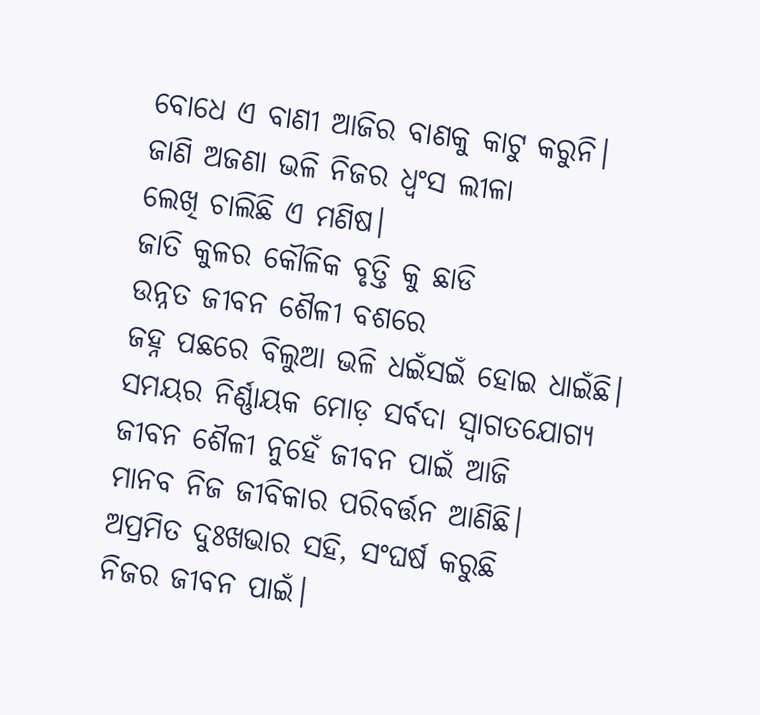ବୋଧେ ଏ ବାଣୀ ଆଜିର ବାଣକୁ କାଟୁ କରୁନି।
ଜାଣି ଅଜଣା ଭଳି ନିଜର ଧ୍ୱଂସ ଲୀଳା
ଲେଖି ଚାଲିଛି ଏ ମଣିଷ।
ଜାତି କୁଳର କୌଳିକ ବୃତ୍ତି କୁ ଛାଡି
ଉନ୍ନତ ଜୀବନ ଶୈଳୀ ବଶରେ
ଜହ୍ନ ପଛରେ ବିଲୁଆ ଭଳି ଧଇଁସଇଁ ହୋଇ ଧାଇଁଛି।
ସମୟର ନିର୍ଣ୍ଣାୟକ ମୋଡ଼ ସର୍ବଦା ସ୍ୱାଗତଯୋଗ୍ୟ
ଜୀବନ ଶୈଳୀ ନୁହେଁ ଜୀବନ ପାଇଁ ଆଜି
ମାନବ ନିଜ ଜୀବିକାର ପରିବର୍ତ୍ତନ ଆଣିଛି।
ଅପ୍ରମିତ ଦୁଃଖଭାର ସହି, ସଂଘର୍ଷ କରୁଛି
ନିଜର ଜୀବନ ପାଇଁ।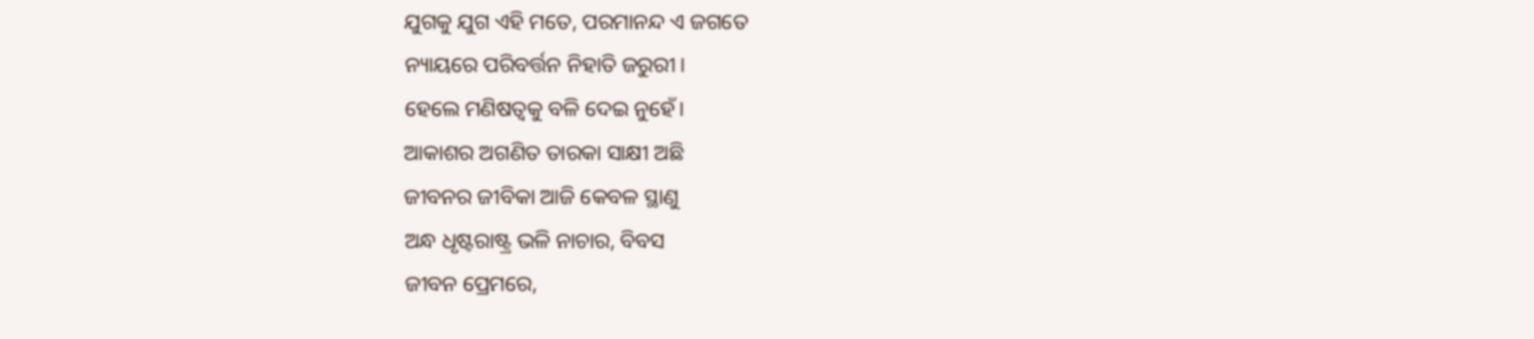ଯୁଗକୁ ଯୁଗ ଏହି ମତେ, ପରମାନନ୍ଦ ଏ ଜଗତେ
ନ୍ୟାୟରେ ପରିବର୍ତ୍ତନ ନିହାତି ଜରୁରୀ।
ହେଲେ ମଣିଷତ୍ୱକୁ ବଳି ଦେଇ ନୁହେଁ।
ଆକାଶର ଅଗଣିତ ତାରକା ସାକ୍ଷୀ ଅଛି
ଜୀବନର ଜୀବିକା ଆଜି କେବଳ ସ୍ଥାଣୁ
ଅନ୍ଧ ଧୃଷ୍ଟରାଷ୍ଟ୍ର ଭଳି ନାଚାର, ବିବସ
ଜୀବନ ପ୍ରେମରେ,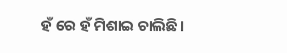ହଁ ରେ ହଁ ମିଶାଇ ଚାଲିଛି।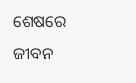ଶେଷରେ ଜୀବନ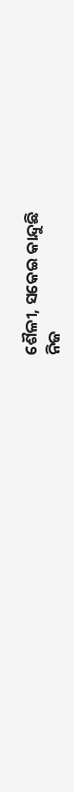ଶୈଳୀ, ସକେଇ କାନ୍ଦୁଛି
ନିଜ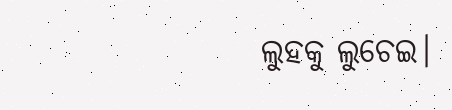ଲୁହକୁ ଲୁଚେଇ।